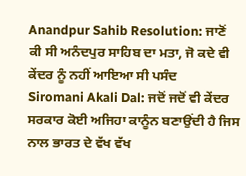Anandpur Sahib Resolution: ਜਾਣੋਂ ਕੀ ਸੀ ਅਨੰਦਪੁਰ ਸਾਹਿਬ ਦਾ ਮਤਾ, ਜੋ ਕਦੇ ਵੀ ਕੇਂਦਰ ਨੂੰ ਨਹੀਂ ਆਇਆ ਸੀ ਪਸੰਦ
Siromani Akali Dal: ਜਦੋਂ ਜਦੋਂ ਵੀ ਕੇਂਦਰ ਸਰਕਾਰ ਕੋਈ ਅਜਿਹਾ ਕਾਨੂੰਨ ਬਣਾਉਂਦੀ ਹੈ ਜਿਸ ਨਾਲ ਭਾਰਤ ਦੇ ਵੱਖ ਵੱਖ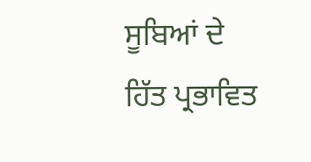ਸੂਬਿਆਂ ਦੇ ਹਿੱਤ ਪ੍ਰਭਾਵਿਤ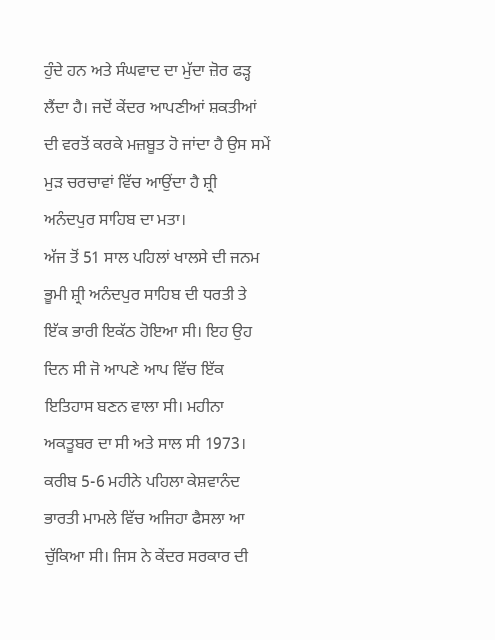ਹੁੰਦੇ ਹਨ ਅਤੇ ਸੰਘਵਾਦ ਦਾ ਮੁੱਦਾ ਜ਼ੋਰ ਫੜ੍ਹ ਲੈਂਦਾ ਹੈ। ਜਦੋਂ ਕੇਂਦਰ ਆਪਣੀਆਂ ਸ਼ਕਤੀਆਂ ਦੀ ਵਰਤੋਂ ਕਰਕੇ ਮਜ਼ਬੂਤ ਹੋ ਜਾਂਦਾ ਹੈ ਉਸ ਸਮੇਂ ਮੁੜ ਚਰਚਾਵਾਂ ਵਿੱਚ ਆਉਂਦਾ ਹੈ ਸ਼੍ਰੀ ਅਨੰਦਪੁਰ ਸਾਹਿਬ ਦਾ ਮਤਾ।
ਅੱਜ ਤੋਂ 51 ਸਾਲ ਪਹਿਲਾਂ ਖਾਲਸੇ ਦੀ ਜਨਮ ਭੂਮੀ ਸ਼੍ਰੀ ਅਨੰਦਪੁਰ ਸਾਹਿਬ ਦੀ ਧਰਤੀ ਤੇ ਇੱਕ ਭਾਰੀ ਇਕੱਠ ਹੋਇਆ ਸੀ। ਇਹ ਉਹ ਦਿਨ ਸੀ ਜੋ ਆਪਣੇ ਆਪ ਵਿੱਚ ਇੱਕ ਇਤਿਹਾਸ ਬਣਨ ਵਾਲਾ ਸੀ। ਮਹੀਨਾ ਅਕਤੂਬਰ ਦਾ ਸੀ ਅਤੇ ਸਾਲ ਸੀ 1973। ਕਰੀਬ 5-6 ਮਹੀਨੇ ਪਹਿਲਾ ਕੇਸ਼ਵਾਨੰਦ ਭਾਰਤੀ ਮਾਮਲੇ ਵਿੱਚ ਅਜਿਹਾ ਫੈਸਲਾ ਆ ਚੁੱਕਿਆ ਸੀ। ਜਿਸ ਨੇ ਕੇਂਦਰ ਸਰਕਾਰ ਦੀ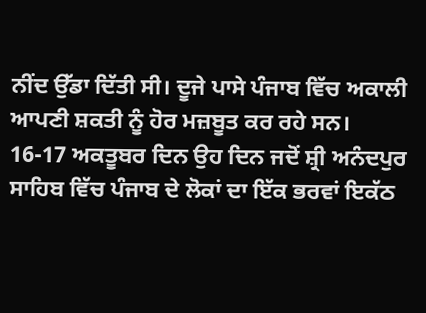ਨੀਂਦ ਉੱਡਾ ਦਿੱਤੀ ਸੀ। ਦੂਜੇ ਪਾਸੇ ਪੰਜਾਬ ਵਿੱਚ ਅਕਾਲੀ ਆਪਣੀ ਸ਼ਕਤੀ ਨੂੰ ਹੋਰ ਮਜ਼ਬੂਤ ਕਰ ਰਹੇ ਸਨ।
16-17 ਅਕਤੂਬਰ ਦਿਨ ਉਹ ਦਿਨ ਜਦੋਂ ਸ਼੍ਰੀ ਅਨੰਦਪੁਰ ਸਾਹਿਬ ਵਿੱਚ ਪੰਜਾਬ ਦੇ ਲੋਕਾਂ ਦਾ ਇੱਕ ਭਰਵਾਂ ਇਕੱਠ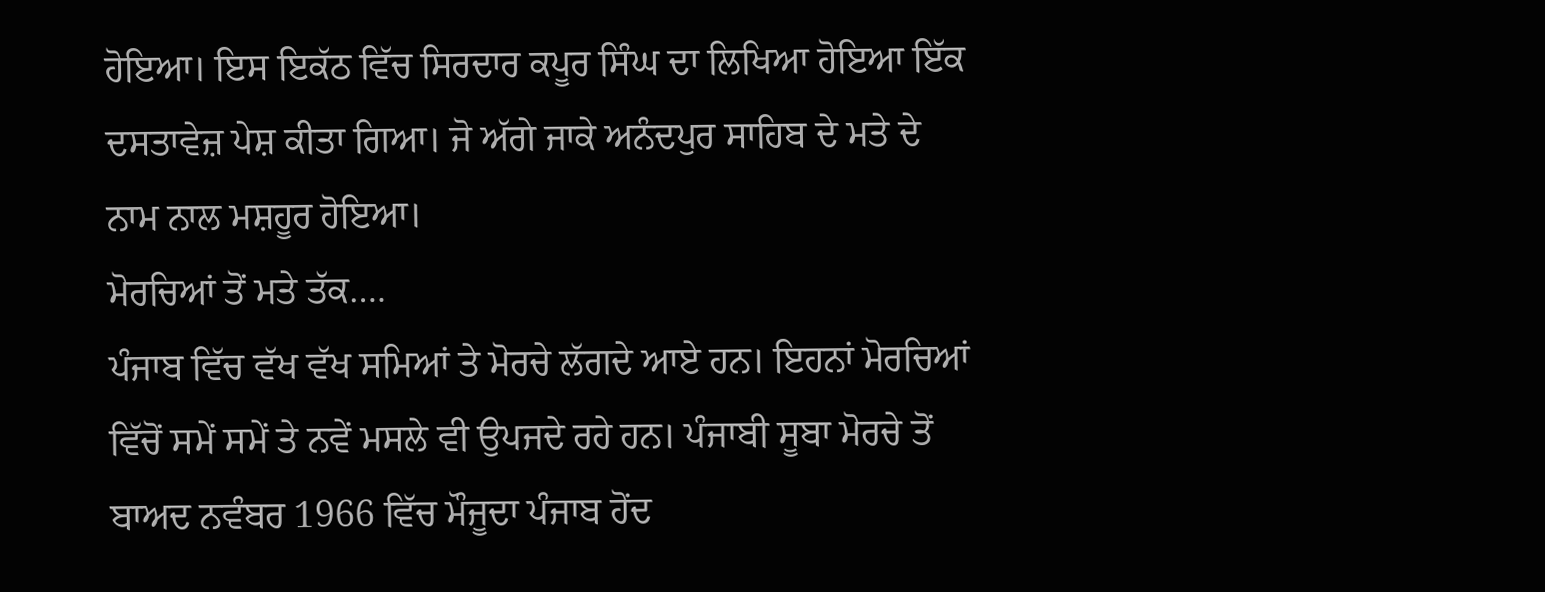ਹੋਇਆ। ਇਸ ਇਕੱਠ ਵਿੱਚ ਸਿਰਦਾਰ ਕਪੂਰ ਸਿੰਘ ਦਾ ਲਿਖਿਆ ਹੋਇਆ ਇੱਕ ਦਸਤਾਵੇਜ਼ ਪੇਸ਼ ਕੀਤਾ ਗਿਆ। ਜੋ ਅੱਗੇ ਜਾਕੇ ਅਨੰਦਪੁਰ ਸਾਹਿਬ ਦੇ ਮਤੇ ਦੇ ਨਾਮ ਨਾਲ ਮਸ਼ਹੂਰ ਹੋਇਆ।
ਮੋਰਚਿਆਂ ਤੋਂ ਮਤੇ ਤੱਕ….
ਪੰਜਾਬ ਵਿੱਚ ਵੱਖ ਵੱਖ ਸਮਿਆਂ ਤੇ ਮੋਰਚੇ ਲੱਗਦੇ ਆਏ ਹਨ। ਇਹਨਾਂ ਮੋਰਚਿਆਂ ਵਿੱਚੋਂ ਸਮੇਂ ਸਮੇਂ ਤੇ ਨਵੇਂ ਮਸਲੇ ਵੀ ਉਪਜਦੇ ਰਹੇ ਹਨ। ਪੰਜਾਬੀ ਸੂਬਾ ਮੋਰਚੇ ਤੋਂ ਬਾਅਦ ਨਵੰਬਰ 1966 ਵਿੱਚ ਮੌਜੂਦਾ ਪੰਜਾਬ ਹੋਂਦ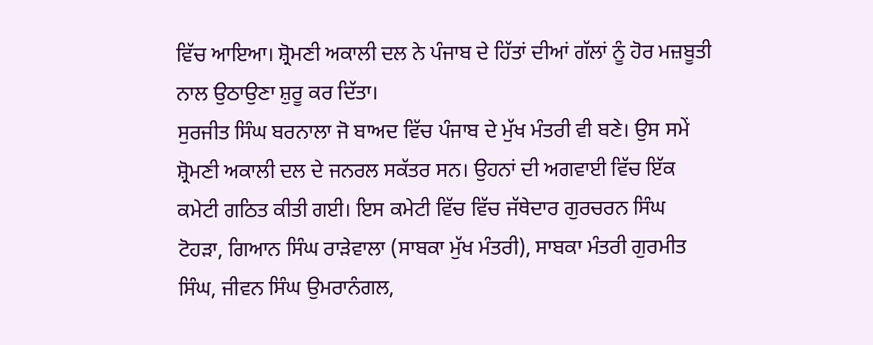ਵਿੱਚ ਆਇਆ। ਸ਼੍ਰੋਮਣੀ ਅਕਾਲੀ ਦਲ ਨੇ ਪੰਜਾਬ ਦੇ ਹਿੱਤਾਂ ਦੀਆਂ ਗੱਲਾਂ ਨੂੰ ਹੋਰ ਮਜ਼ਬੂਤੀ ਨਾਲ ਉਠਾਉਣਾ ਸ਼ੁਰੂ ਕਰ ਦਿੱਤਾ।
ਸੁਰਜੀਤ ਸਿੰਘ ਬਰਨਾਲਾ ਜੋ ਬਾਅਦ ਵਿੱਚ ਪੰਜਾਬ ਦੇ ਮੁੱਖ ਮੰਤਰੀ ਵੀ ਬਣੇ। ਉਸ ਸਮੇਂ ਸ਼੍ਰੋਮਣੀ ਅਕਾਲੀ ਦਲ ਦੇ ਜਨਰਲ ਸਕੱਤਰ ਸਨ। ਉਹਨਾਂ ਦੀ ਅਗਵਾਈ ਵਿੱਚ ਇੱਕ ਕਮੇਟੀ ਗਠਿਤ ਕੀਤੀ ਗਈ। ਇਸ ਕਮੇਟੀ ਵਿੱਚ ਵਿੱਚ ਜੱਥੇਦਾਰ ਗੁਰਚਰਨ ਸਿੰਘ ਟੋਹੜਾ, ਗਿਆਨ ਸਿੰਘ ਰਾੜੇਵਾਲਾ (ਸਾਬਕਾ ਮੁੱਖ ਮੰਤਰੀ), ਸਾਬਕਾ ਮੰਤਰੀ ਗੁਰਮੀਤ ਸਿੰਘ, ਜੀਵਨ ਸਿੰਘ ਉਮਰਾਨੰਗਲ,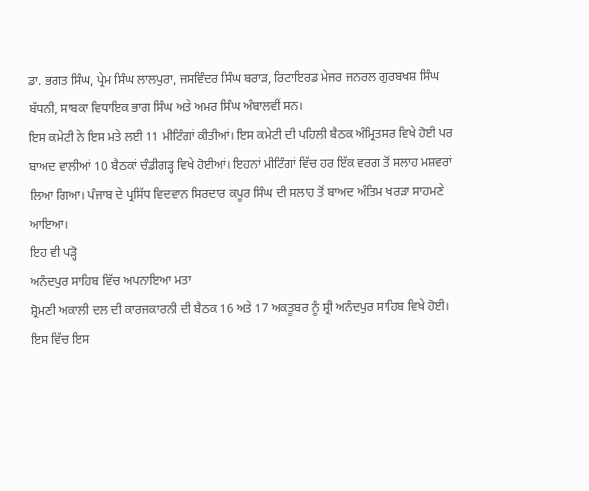ਡਾ. ਭਗਤ ਸਿੰਘ, ਪ੍ਰੇਮ ਸਿੰਘ ਲਾਲਪੁਰਾ, ਜਸਵਿੰਦਰ ਸਿੰਘ ਬਰਾੜ, ਰਿਟਾਇਰਡ ਮੇਜਰ ਜਨਰਲ ਗੁਰਬਖਸ਼ ਸਿੰਘ ਬੱਧਨੀ, ਸਾਬਕਾ ਵਿਧਾਇਕ ਭਾਗ ਸਿੰਘ ਅਤੇ ਅਮਰ ਸਿੰਘ ਅੰਬਾਲਵੀਂ ਸਨ।
ਇਸ ਕਮੇਟੀ ਨੇ ਇਸ ਮਤੇ ਲਈ 11 ਮੀਟਿੰਗਾਂ ਕੀਤੀਆਂ। ਇਸ ਕਮੇਟੀ ਦੀ ਪਹਿਲੀ ਬੈਠਕ ਅੰਮ੍ਰਿਤਸਰ ਵਿਖੇ ਹੋਈ ਪਰ ਬਾਅਦ ਵਾਲੀਆਂ 10 ਬੈਠਕਾਂ ਚੰਡੀਗੜ੍ਹ ਵਿਖੇ ਹੋਈਆਂ। ਇਹਨਾਂ ਮੀਟਿੰਗਾਂ ਵਿੱਚ ਹਰ ਇੱਕ ਵਰਗ ਤੋਂ ਸਲਾਹ ਮਸ਼ਵਰਾਂ ਲਿਆ ਗਿਆ। ਪੰਜਾਬ ਦੇ ਪ੍ਰਸਿੱਧ ਵਿਦਵਾਨ ਸਿਰਦਾਰ ਕਪੂਰ ਸਿੰਘ ਦੀ ਸਲਾਹ ਤੋਂ ਬਾਅਦ ਅੰਤਿਮ ਖਰੜਾ ਸਾਹਮਣੇ ਆਇਆ।
ਇਹ ਵੀ ਪੜ੍ਹੋ
ਅਨੰਦਪੁਰ ਸਾਹਿਬ ਵਿੱਚ ਅਪਨਾਇਆ ਮਤਾ
ਸ਼੍ਰੋਮਣੀ ਅਕਾਲੀ ਦਲ ਦੀ ਕਾਰਜਕਾਰਨੀ ਦੀ ਬੈਠਕ 16 ਅਤੇ 17 ਅਕਤੂਬਰ ਨੂੰ ਸ਼੍ਰੀ ਅਨੰਦਪੁਰ ਸਾਹਿਬ ਵਿਖੇ ਹੋਈ। ਇਸ ਵਿੱਚ ਇਸ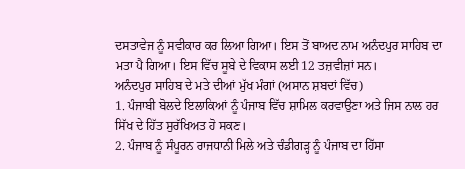ਦਸਤਾਵੇਜ ਨੂੰ ਸਵੀਕਾਰ ਕਰ ਲਿਆ ਗਿਆ। ਇਸ ਤੋਂ ਬਾਅਦ ਨਾਮ ਅਨੰਦਪੁਰ ਸਾਹਿਬ ਦਾ ਮਤਾ ਪੈ ਗਿਆ। ਇਸ ਵਿੱਚ ਸੂਬੇ ਦੇ ਵਿਕਾਸ ਲਈ 12 ਤਜ਼ਵੀਜ਼ਾਂ ਸਨ।
ਅਨੰਦਪੁਰ ਸਾਹਿਬ ਦੇ ਮਤੇ ਦੀਆਂ ਮੁੱਖ ਮੰਗਾਂ (ਅਸਾਨ ਸ਼ਬਦਾਂ ਵਿੱਚ)
1. ਪੰਜਾਬੀ ਬੋਲਦੇ ਇਲਾਕਿਆਂ ਨੂੰ ਪੰਜਾਬ ਵਿੱਚ ਸ਼ਾਮਿਲ ਕਰਵਾਉਣਾ ਅਤੇ ਜਿਸ ਨਾਲ ਹਰ ਸਿੱਖ ਦੇ ਹਿੱਤ ਸੁਰੱਖਿਅਤ ਹੋ ਸਕਣ।
2. ਪੰਜਾਬ ਨੂੰ ਸੰਪੂਰਨ ਰਾਜਧਾਨੀ ਮਿਲੇ ਅਤੇ ਚੰਡੀਗੜ੍ਹ ਨੂੰ ਪੰਜਾਬ ਦਾ ਹਿੱਸਾ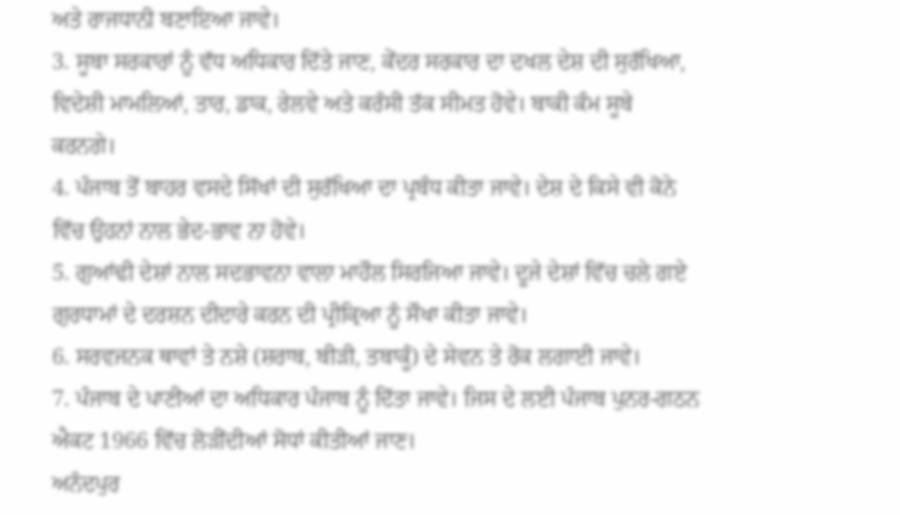ਅਤੇ ਰਾਜਧਾਨੀ ਬਣਾਇਆ ਜਾਵੇ।
3. ਸੂਬਾ ਸਰਕਾਰਾਂ ਨੂੰ ਵੱਧ ਅਧਿਕਾਰ ਦਿੱਤੇ ਜਾਣ, ਕੇਂਦਰ ਸਰਕਾਰ ਦਾ ਦਖਲ ਦੇਸ਼ ਦੀ ਸੁਰੱਖਿਆ, ਵਿਦੇਸ਼ੀ ਮਾਮਲਿਆਂ, ਤਾਰ, ਡਾਕ, ਰੇਲਵੇ ਅਤੇ ਕਰੰਸੀ ਤੱਕ ਸੀਮਤ ਹੋਵੇ। ਬਾਕੀ ਕੰਮ ਸੂਬੇ ਕਰਨਗੇ।
4. ਪੰਜਾਬ ਤੋਂ ਬਾਹਰ ਵਸਦੇ ਸਿੱਖਾਂ ਦੀ ਸੁਰੱਖਿਆ ਦਾ ਪ੍ਰਬੰਧ ਕੀਤਾ ਜਾਵੇ। ਦੇਸ਼ ਦੇ ਕਿਸੇ ਵੀ ਕੋਨੇ ਵਿੱਚ ਉਹਨਾਂ ਨਾਲ ਭੇਦ-ਭਾਵ ਨਾ ਹੋਵੇ।
5. ਗੁਆਂਢੀ ਦੇਸ਼ਾਂ ਨਾਲ ਸਦਭਾਵਨਾ ਵਾਲਾ ਮਾਹੌਲ ਸਿਰਜਿਆ ਜਾਵੇ। ਦੂਜੇ ਦੇਸ਼ਾਂ ਵਿੱਚ ਚਲੇ ਗਏ ਗੁਰਧਾਮਾਂ ਦੇ ਦਰਸ਼ਨ ਦੀਦਾਰੇ ਕਰਨ ਦੀ ਪ੍ਰੀਕ੍ਰਿਆ ਨੂੰ ਸੌਖਾ ਕੀਤਾ ਜਾਵੇ।
6. ਸਰਵਜਨਕ ਥਾਵਾਂ ਤੇ ਨਸ਼ੇ (ਸ਼ਰਾਬ, ਬੀੜੀ, ਤਬਾਕੂੰ) ਦੇ ਸੇਵਨ ਤੇ ਰੋਕ ਲਗਾਈ ਜਾਵੇ।
7. ਪੰਜਾਬ ਦੇ ਪਾਣੀਆਂ ਦਾ ਅਧਿਕਾਰ ਪੰਜਾਬ ਨੂੰ ਦਿੱਤਾ ਜਾਵੇ। ਜਿਸ ਦੇ ਲਈ ਪੰਜਾਬ ਪੁਨਰ-ਗਠਨ ਐਕਟ 1966 ਵਿੱਚ ਲੋੜੀਂਦੀਆਂ ਸੋਧਾਂ ਕੀਤੀਆਂ ਜਾਣ।
ਅਨੰਦਪੁਰ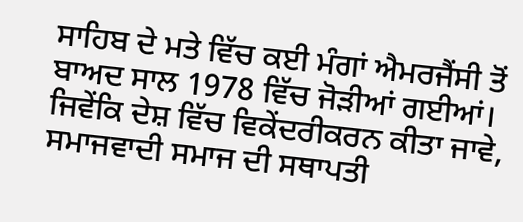ਸਾਹਿਬ ਦੇ ਮਤੇ ਵਿੱਚ ਕਈ ਮੰਗਾਂ ਐਮਰਜੈਂਸੀ ਤੋਂ ਬਾਅਦ ਸਾਲ 1978 ਵਿੱਚ ਜੋੜੀਆਂ ਗਈਆਂ। ਜਿਵੇਂਕਿ ਦੇਸ਼ ਵਿੱਚ ਵਿਕੇਂਦਰੀਕਰਨ ਕੀਤਾ ਜਾਵੇ, ਸਮਾਜਵਾਦੀ ਸਮਾਜ ਦੀ ਸਥਾਪਤੀ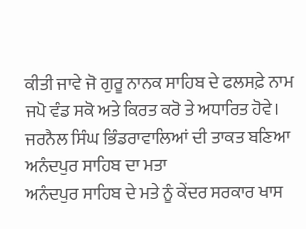ਕੀਤੀ ਜਾਵੇ ਜੋ ਗੁਰੂ ਨਾਨਕ ਸਾਹਿਬ ਦੇ ਫਲਸਫ਼ੇ ਨਾਮ ਜਪੋ ਵੰਡ ਸਕੋ ਅਤੇ ਕਿਰਤ ਕਰੋ ਤੇ ਅਧਾਰਿਤ ਹੋਵੇ।
ਜਰਨੈਲ ਸਿੰਘ ਭਿੰਡਰਾਵਾਲਿਆਂ ਦੀ ਤਾਕਤ ਬਣਿਆ ਅਨੰਦਪੁਰ ਸਾਹਿਬ ਦਾ ਮਤਾ
ਅਨੰਦਪੁਰ ਸਾਹਿਬ ਦੇ ਮਤੇ ਨੂੰ ਕੇਂਦਰ ਸਰਕਾਰ ਖਾਸ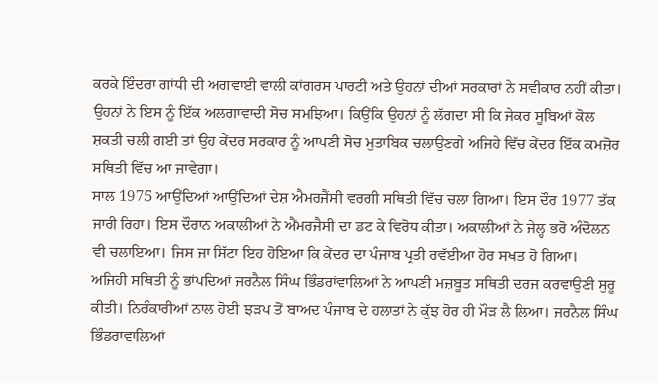ਕਰਕੇ ਇੰਦਰਾ ਗਾਂਧੀ ਦੀ ਅਗਵਾਈ ਵਾਲੀ ਕਾਂਗਰਸ ਪਾਰਟੀ ਅਤੇ ਉਹਨਾਂ ਦੀਆਂ ਸਰਕਾਰਾਂ ਨੇ ਸਵੀਕਾਰ ਨਹੀਂ ਕੀਤਾ। ਉਹਨਾਂ ਨੇ ਇਸ ਨੂੰ ਇੱਕ ਅਲਗਾਵਾਦੀ ਸੋਚ ਸਮਝਿਆ। ਕਿਉਂਕਿ ਉਹਨਾਂ ਨੂੰ ਲੱਗਦਾ ਸੀ ਕਿ ਜੇਕਰ ਸੂਬਿਆਂ ਕੋਲ ਸ਼ਕਤੀ ਚਲੀ ਗਈ ਤਾਂ ਉਹ ਕੇਂਦਰ ਸਰਕਾਰ ਨੂੰ ਆਪਣੀ ਸੋਚ ਮੁਤਾਬਿਕ ਚਲਾਉਣਗੇ ਅਜਿਹੇ ਵਿੱਚ ਕੇਂਦਰ ਇੱਕ ਕਮਜ਼ੋਰ ਸਥਿਤੀ ਵਿੱਚ ਆ ਜਾਵੇਗਾ।
ਸਾਲ 1975 ਆਉਂਦਿਆਂ ਆਉਂਦਿਆਂ ਦੇਸ਼ ਐਮਰਜੈਂਸੀ ਵਰਗੀ ਸਥਿਤੀ ਵਿੱਚ ਚਲਾ ਗਿਆ। ਇਸ ਦੌਰ 1977 ਤੱਕ ਜਾਰੀ ਰਿਹਾ। ਇਸ ਦੌਰਾਨ ਅਕਾਲੀਆਂ ਨੇ ਐਂਮਰਜੈਸੀ ਦਾ ਡਟ ਕੇ ਵਿਰੋਧ ਕੀਤਾ। ਅਕਾਲੀਆਂ ਨੇ ਜੇਲ੍ਹ ਭਰੋ ਅੰਦੋਲਨ ਵੀ ਚਲਾਇਆ। ਜਿਸ ਜਾ ਸਿੱਟਾ ਇਹ ਹੋਇਆ ਕਿ ਕੇਂਦਰ ਦਾ ਪੰਜਾਬ ਪ੍ਰਤੀ ਰਵੱਈਆ ਹੋਰ ਸਖਤ ਹੋ ਗਿਆ।
ਅਜਿਹੀ ਸਥਿਤੀ ਨੂੰ ਭਾਂਪਦਿਆਂ ਜਰਨੈਲ ਸਿੰਘ ਭਿੰਡਰਾਂਵਾਲਿਆਂ ਨੇ ਆਪਣੀ ਮਜ਼ਬੂਤ ਸਥਿਤੀ ਦਰਜ ਕਰਵਾਉਣੀ ਸੁਰੂ ਕੀਤੀ। ਨਿਰੰਕਾਰੀਆਂ ਨਾਲ ਹੋਈ ਝੜਪ ਤੋਂ ਬਾਅਦ ਪੰਜਾਬ ਦੇ ਹਲਾਤਾਂ ਨੇ ਕੁੱਝ ਹੋਰ ਹੀ ਮੌੜ ਲੈ ਲਿਆ। ਜਰਨੈਲ ਸਿੰਘ ਭਿੰਡਰਾਵਾਲਿਆਂ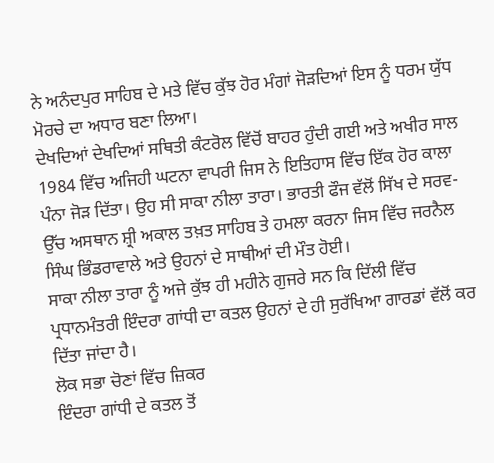ਨੇ ਅਨੰਦਪੁਰ ਸਾਹਿਬ ਦੇ ਮਤੇ ਵਿੱਚ ਕੁੱਝ ਹੋਰ ਮੰਗਾਂ ਜੋੜਦਿਆਂ ਇਸ ਨੂੰ ਧਰਮ ਯੁੱਧ ਮੋਰਚੇ ਦਾ ਅਧਾਰ ਬਣਾ ਲਿਆ।
ਦੇਖਦਿਆਂ ਦੇਖਦਿਆਂ ਸਥਿਤੀ ਕੰਟਰੋਲ ਵਿੱਚੋਂ ਬਾਹਰ ਹੁੰਦੀ ਗਈ ਅਤੇ ਅਖੀਰ ਸਾਲ 1984 ਵਿੱਚ ਅਜਿਹੀ ਘਟਨਾ ਵਾਪਰੀ ਜਿਸ ਨੇ ਇਤਿਹਾਸ ਵਿੱਚ ਇੱਕ ਹੋਰ ਕਾਲਾ ਪੰਨਾ ਜੋੜ ਦਿੱਤਾ। ਉਹ ਸੀ ਸਾਕਾ ਨੀਲਾ ਤਾਰਾ। ਭਾਰਤੀ ਫੌਜ ਵੱਲੋਂ ਸਿੱਖ ਦੇ ਸਰਵ-ਉੱਚ ਅਸਥਾਨ ਸ਼੍ਰੀ ਅਕਾਲ ਤਖ਼ਤ ਸਾਹਿਬ ਤੇ ਹਮਲਾ ਕਰਨਾ ਜਿਸ ਵਿੱਚ ਜਰਨੈਲ ਸਿੰਘ ਭਿੰਡਰਾਵਾਲੇ ਅਤੇ ਉਹਨਾਂ ਦੇ ਸਾਥੀਆਂ ਦੀ ਮੌਤ ਹੋਈ।
ਸਾਕਾ ਨੀਲਾ ਤਾਰਾ ਨੂੰ ਅਜੇ ਕੁੱਝ ਹੀ ਮਹੀਨੇ ਗੁਜਰੇ ਸਨ ਕਿ ਦਿੱਲੀ ਵਿੱਚ ਪ੍ਰਧਾਨਮੰਤਰੀ ਇੰਦਰਾ ਗਾਂਧੀ ਦਾ ਕਤਲ ਉਹਨਾਂ ਦੇ ਹੀ ਸੁਰੱਖਿਆ ਗਾਰਡਾਂ ਵੱਲੋਂ ਕਰ ਦਿੱਤਾ ਜਾਂਦਾ ਹੈ।
ਲੋਕ ਸਭਾ ਚੋਣਾਂ ਵਿੱਚ ਜ਼ਿਕਰ
ਇੰਦਰਾ ਗਾਂਧੀ ਦੇ ਕਤਲ ਤੋਂ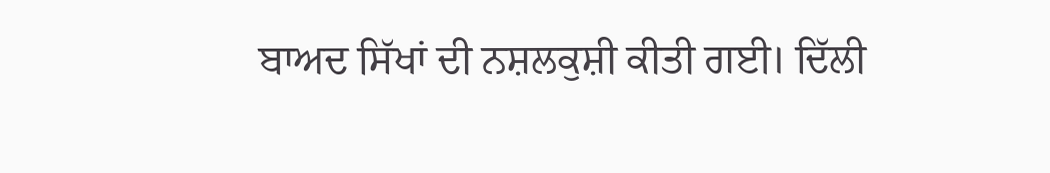ਬਾਅਦ ਸਿੱਖਾਂ ਦੀ ਨਸ਼ਲਕੁਸ਼ੀ ਕੀਤੀ ਗਈ। ਦਿੱਲੀ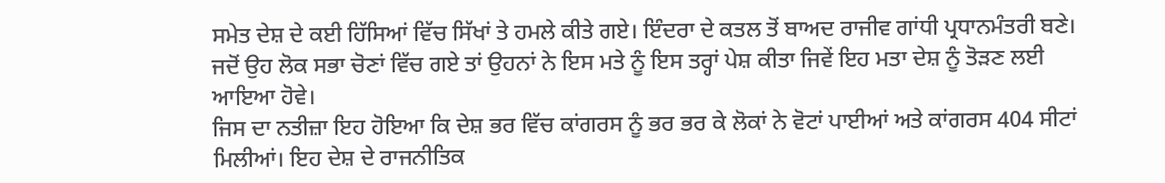ਸਮੇਤ ਦੇਸ਼ ਦੇ ਕਈ ਹਿੱਸਿਆਂ ਵਿੱਚ ਸਿੱਖਾਂ ਤੇ ਹਮਲੇ ਕੀਤੇ ਗਏ। ਇੰਦਰਾ ਦੇ ਕਤਲ ਤੋਂ ਬਾਅਦ ਰਾਜੀਵ ਗਾਂਧੀ ਪ੍ਰਧਾਨਮੰਤਰੀ ਬਣੇ। ਜਦੋਂ ਉਹ ਲੋਕ ਸਭਾ ਚੋਣਾਂ ਵਿੱਚ ਗਏ ਤਾਂ ਉਹਨਾਂ ਨੇ ਇਸ ਮਤੇ ਨੂੰ ਇਸ ਤਰ੍ਹਾਂ ਪੇਸ਼ ਕੀਤਾ ਜਿਵੇਂ ਇਹ ਮਤਾ ਦੇਸ਼ ਨੂੰ ਤੋੜਣ ਲਈ ਆਇਆ ਹੋਵੇ।
ਜਿਸ ਦਾ ਨਤੀਜ਼ਾ ਇਹ ਹੋਇਆ ਕਿ ਦੇਸ਼ ਭਰ ਵਿੱਚ ਕਾਂਗਰਸ ਨੂੰ ਭਰ ਭਰ ਕੇ ਲੋਕਾਂ ਨੇ ਵੋਟਾਂ ਪਾਈਆਂ ਅਤੇ ਕਾਂਗਰਸ 404 ਸੀਟਾਂ ਮਿਲੀਆਂ। ਇਹ ਦੇਸ਼ ਦੇ ਰਾਜਨੀਤਿਕ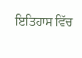ਇਤਿਹਾਸ ਵਿੱਚ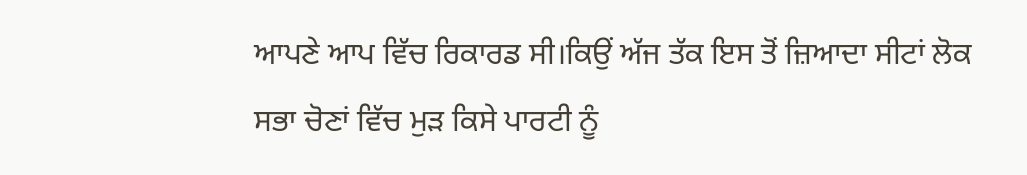ਆਪਣੇ ਆਪ ਵਿੱਚ ਰਿਕਾਰਡ ਸੀ।ਕਿਉਂ ਅੱਜ ਤੱਕ ਇਸ ਤੋਂ ਜ਼ਿਆਦਾ ਸੀਟਾਂ ਲੋਕ ਸਭਾ ਚੋਣਾਂ ਵਿੱਚ ਮੁੜ ਕਿਸੇ ਪਾਰਟੀ ਨੂੰ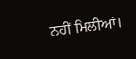ਨਹੀਂ ਮਿਲੀਆਂ।